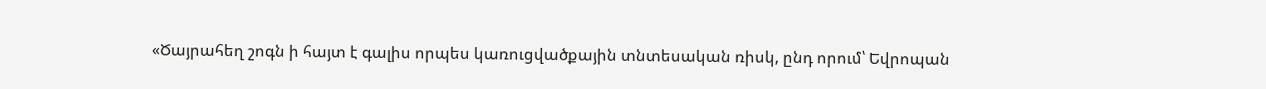«Ծայրահեղ շոգն ի հայտ է գալիս որպես կառուցվածքային տնտեսական ռիսկ, ընդ որում՝ Եվրոպան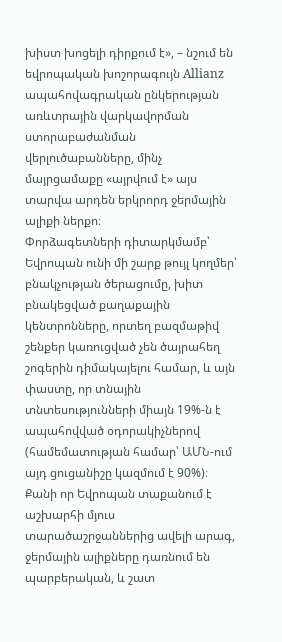խիստ խոցելի դիրքում է», – նշում են եվրոպական խոշորագույն Allianz ապահովագրական ընկերության առևտրային վարկավորման ստորաբաժանման վերլուծաբանները, մինչ մայրցամաքը «այրվում է» այս տարվա արդեն երկրորդ ջերմային ալիքի ներքո։
Փորձագետների դիտարկմամբ՝ Եվրոպան ունի մի շարք թույլ կողմեր՝ բնակչության ծերացումը, խիտ բնակեցված քաղաքային կենտրոնները, որտեղ բազմաթիվ շենքեր կառուցված չեն ծայրահեղ շոգերին դիմակայելու համար, և այն փաստը, որ տնային տնտեսությունների միայն 19%-ն է ապահովված օդորակիչներով (համեմատության համար՝ ԱՄՆ-ում այդ ցուցանիշը կազմում է 90%)։
Քանի որ Եվրոպան տաքանում է աշխարհի մյուս տարածաշրջաններից ավելի արագ, ջերմային ալիքները դառնում են պարբերական, և շատ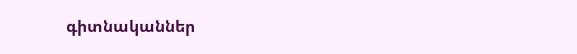գիտնականներ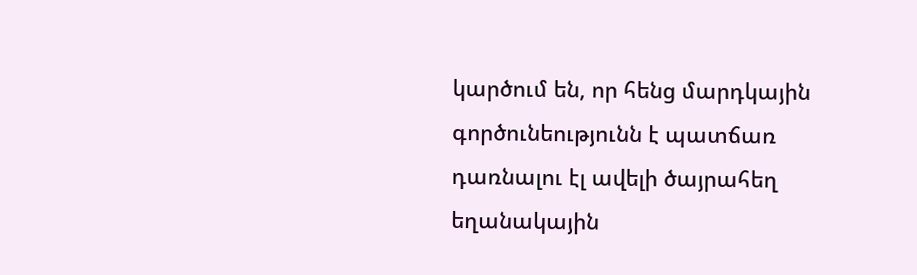կարծում են, որ հենց մարդկային գործունեությունն է պատճառ դառնալու էլ ավելի ծայրահեղ եղանակային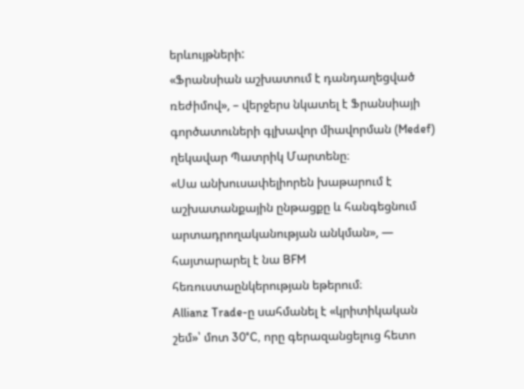երևույթների:
«Ֆրանսիան աշխատում է դանդաղեցված ռեժիմով», – վերջերս նկատել է Ֆրանսիայի գործատուների գլխավոր միավորման (Medef) ղեկավար Պատրիկ Մարտենը։
«Սա անխուսափելիորեն խաթարում է աշխատանքային ընթացքը և հանգեցնում արտադրողականության անկման», — հայտարարել է նա BFM հեռուստաընկերության եթերում։
Allianz Trade-ը սահմանել է «կրիտիկական շեմ»՝ մոտ 30°C, որը գերազանցելուց հետո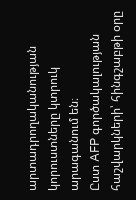արտադրողականության կորուստները կտրուկ արագանում են։
Ըստ AFP գործակալության հաշվարկների՝ հինգշաբթի օրը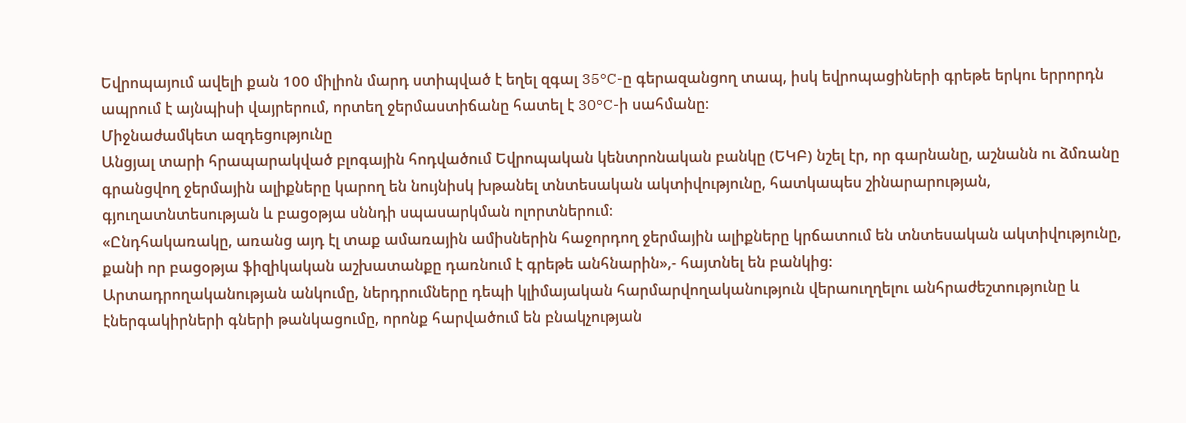Եվրոպայում ավելի քան 100 միլիոն մարդ ստիպված է եղել զգալ 35°C-ը գերազանցող տապ, իսկ եվրոպացիների գրեթե երկու երրորդն ապրում է այնպիսի վայրերում, որտեղ ջերմաստիճանը հատել է 30°C-ի սահմանը։
Միջնաժամկետ ազդեցությունը
Անցյալ տարի հրապարակված բլոգային հոդվածում Եվրոպական կենտրոնական բանկը (ԵԿԲ) նշել էր, որ գարնանը, աշնանն ու ձմռանը գրանցվող ջերմային ալիքները կարող են նույնիսկ խթանել տնտեսական ակտիվությունը, հատկապես շինարարության, գյուղատնտեսության և բացօթյա սննդի սպասարկման ոլորտներում։
«Ընդհակառակը, առանց այդ էլ տաք ամառային ամիսներին հաջորդող ջերմային ալիքները կրճատում են տնտեսական ակտիվությունը, քանի որ բացօթյա ֆիզիկական աշխատանքը դառնում է գրեթե անհնարին»,- հայտնել են բանկից:
Արտադրողականության անկումը, ներդրումները դեպի կլիմայական հարմարվողականություն վերաուղղելու անհրաժեշտությունը և էներգակիրների գների թանկացումը, որոնք հարվածում են բնակչության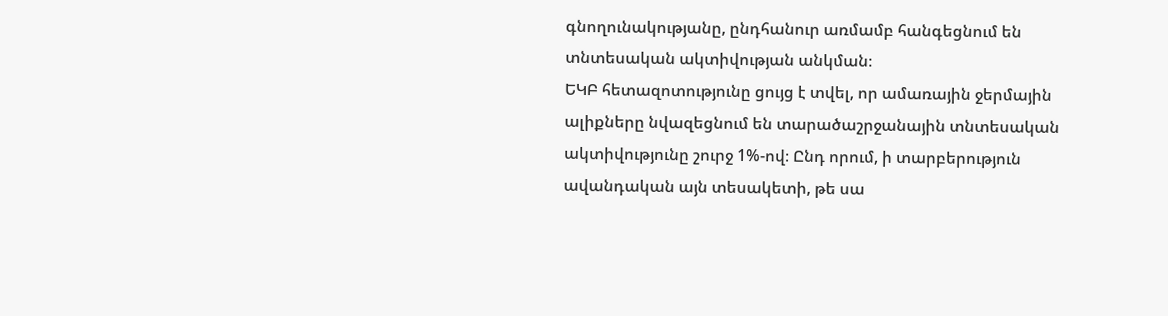գնողունակությանը, ընդհանուր առմամբ հանգեցնում են տնտեսական ակտիվության անկման։
ԵԿԲ հետազոտությունը ցույց է տվել, որ ամառային ջերմային ալիքները նվազեցնում են տարածաշրջանային տնտեսական ակտիվությունը շուրջ 1%-ով։ Ընդ որում, ի տարբերություն ավանդական այն տեսակետի, թե սա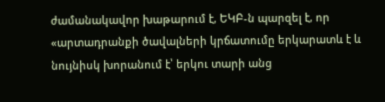ժամանակավոր խաթարում է, ԵԿԲ-ն պարզել է, որ «արտադրանքի ծավալների կրճատումը երկարատև է և նույնիսկ խորանում է՝ երկու տարի անց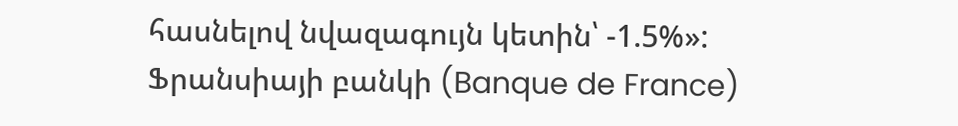հասնելով նվազագույն կետին՝ -1.5%»:
Ֆրանսիայի բանկի (Banque de France)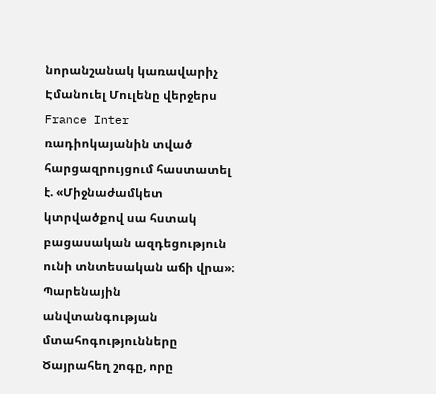նորանշանակ կառավարիչ Էմանուել Մուլենը վերջերս France Inter ռադիոկայանին տված հարցազրույցում հաստատել է. «Միջնաժամկետ կտրվածքով սա հստակ բացասական ազդեցություն ունի տնտեսական աճի վրա»։
Պարենային անվտանգության մտահոգությունները
Ծայրահեղ շոգը, որը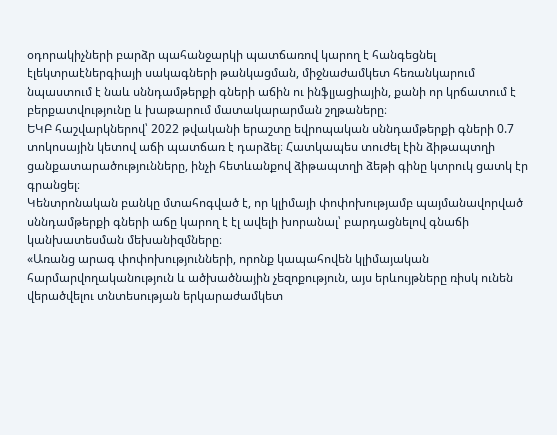օդորակիչների բարձր պահանջարկի պատճառով կարող է հանգեցնել էլեկտրաէներգիայի սակագների թանկացման, միջնաժամկետ հեռանկարում նպաստում է նաև սննդամթերքի գների աճին ու ինֆլյացիային, քանի որ կրճատում է բերքատվությունը և խաթարում մատակարարման շղթաները։
ԵԿԲ հաշվարկներով՝ 2022 թվականի երաշտը եվրոպական սննդամթերքի գների 0.7 տոկոսային կետով աճի պատճառ է դարձել։ Հատկապես տուժել էին ձիթապտղի ցանքատարածությունները, ինչի հետևանքով ձիթապտղի ձեթի գինը կտրուկ ցատկ էր գրանցել։
Կենտրոնական բանկը մտահոգված է, որ կլիմայի փոփոխությամբ պայմանավորված սննդամթերքի գների աճը կարող է էլ ավելի խորանալ՝ բարդացնելով գնաճի կանխատեսման մեխանիզմները։
«Առանց արագ փոփոխությունների, որոնք կապահովեն կլիմայական հարմարվողականություն և ածխածնային չեզոքություն, այս երևույթները ռիսկ ունեն վերածվելու տնտեսության երկարաժամկետ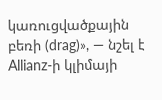կառուցվածքային բեռի (drag)», — նշել է Allianz-ի կլիմայի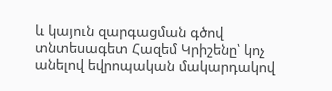և կայուն զարգացման գծով տնտեսագետ Հազեմ Կրիշենը՝ կոչ անելով եվրոպական մակարդակով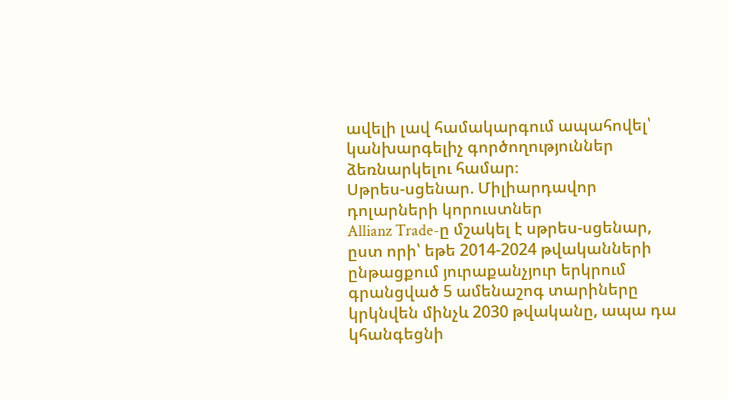ավելի լավ համակարգում ապահովել՝ կանխարգելիչ գործողություններ ձեռնարկելու համար։
Սթրես-սցենար. Միլիարդավոր դոլարների կորուստներ
Allianz Trade-ը մշակել է սթրես-սցենար, ըստ որի՝ եթե 2014-2024 թվականների ընթացքում յուրաքանչյուր երկրում գրանցված 5 ամենաշոգ տարիները կրկնվեն մինչև 2030 թվականը, ապա դա կհանգեցնի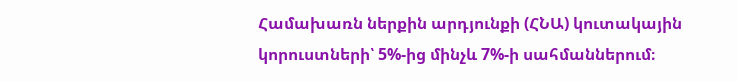Համախառն ներքին արդյունքի (ՀՆԱ) կուտակային կորուստների՝ 5%-ից մինչև 7%-ի սահմաններում։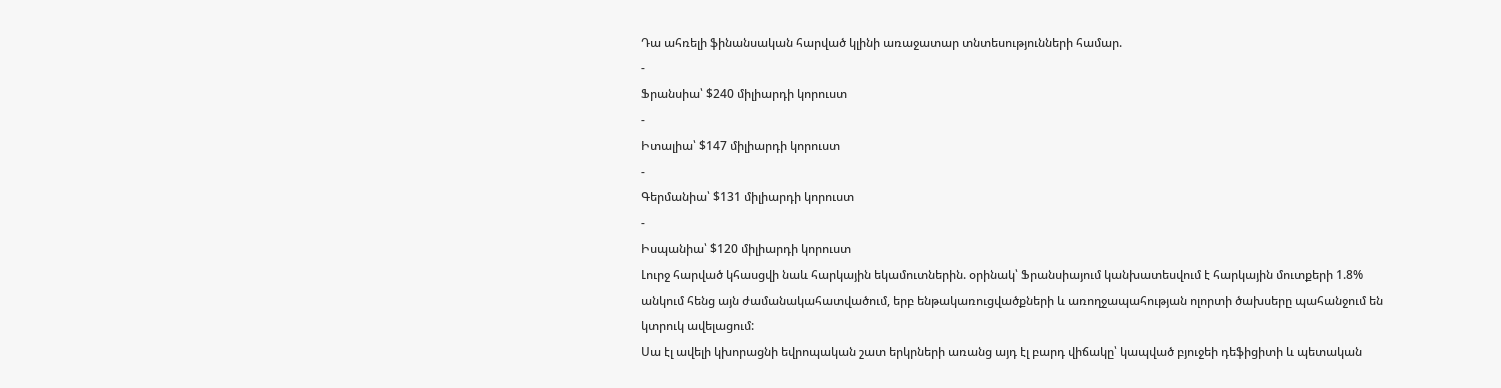Դա ահռելի ֆինանսական հարված կլինի առաջատար տնտեսությունների համար.
-
Ֆրանսիա՝ $240 միլիարդի կորուստ
-
Իտալիա՝ $147 միլիարդի կորուստ
-
Գերմանիա՝ $131 միլիարդի կորուստ
-
Իսպանիա՝ $120 միլիարդի կորուստ
Լուրջ հարված կհասցվի նաև հարկային եկամուտներին. օրինակ՝ Ֆրանսիայում կանխատեսվում է հարկային մուտքերի 1.8% անկում հենց այն ժամանակահատվածում, երբ ենթակառուցվածքների և առողջապահության ոլորտի ծախսերը պահանջում են կտրուկ ավելացում:
Սա էլ ավելի կխորացնի եվրոպական շատ երկրների առանց այդ էլ բարդ վիճակը՝ կապված բյուջեի դեֆիցիտի և պետական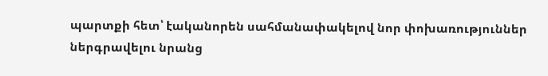պարտքի հետ՝ էականորեն սահմանափակելով նոր փոխառություններ ներգրավելու նրանց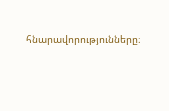հնարավորությունները։